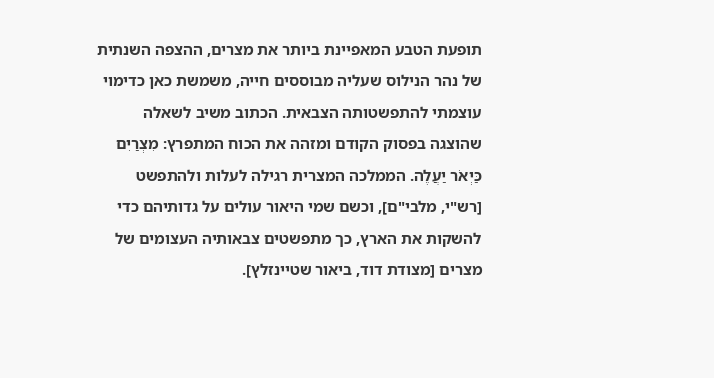תופעת הטבע המאפיינת ביותר את מצרים, ההצפה השנתית של נהר הנילוס שעליה מבוססים חייה, משמשת כאן כדימוי עוצמתי להתפשטותה הצבאית. הכתוב משיב לשאלה שהוצגה בפסוק הקודם ומזהה את הכוח המתפרץ: מִצְרַיִם כַּיְאֹר יַעֲלֶה. הממלכה המצרית רגילה לעלות ולהתפשט [רש"י, מלבי"ם], וכשם שמי היאור עולים על גדותיהם כדי להשקות את הארץ, כך מתפשטים צבאותיה העצומים של מצרים [מצודת דוד, ביאור שטיינזלץ].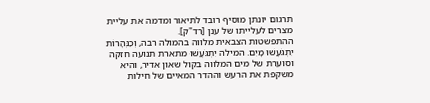תרגום יונתן מוסיף רובד לתיאור ומדמה את עליית מצרים לעלייתו של ענן [רד"ק].
ההתפשטות הצבאית מלווה בהמולה רבה, וְכַנְּהָרוֹת יִתְגֹּעֲשׁוּ מָיִם. המילה יִתְגֹּעֲשׁוּ מתארת תנועה חזקה וסוערת של מים המלווה בקול שאון אדיר, והיא משקפת את הרעש וההדר המאיים של חילות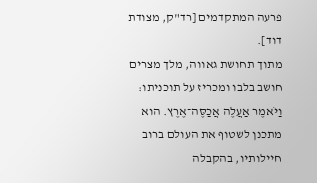פרעה המתקדמים [רד"ק, מצודת דוד].
מתוך תחושת גאווה, מלך מצרים חושב בלבו ומכריז על תוכניתו: וַיֹּאמֶר אַעֲלֶה אֲכַסֶּה־אֶרֶץ. הוא מתכנן לשטוף את העולם ברוב חיילותיו, בהקבלה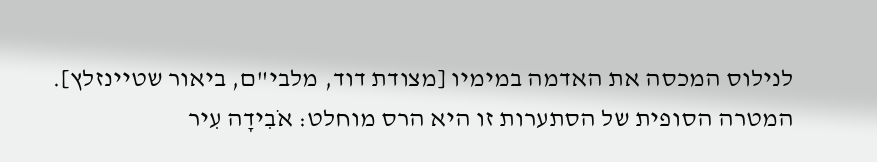לנילוס המכסה את האדמה במימיו [מצודת דוד, מלבי"ם, ביאור שטיינזלץ]. המטרה הסופית של הסתערות זו היא הרס מוחלט: אֹבִידָה עִיר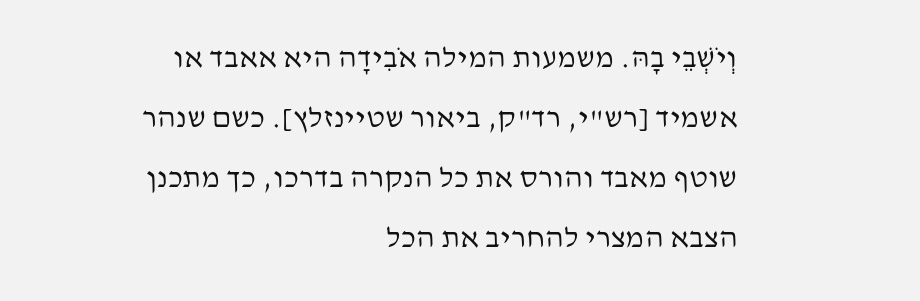וְיֹשְׁבֵי בָהּ. משמעות המילה אֹבִידָה היא אאבד או אשמיד [רש"י, רד"ק, ביאור שטיינזלץ]. כשם שנהר שוטף מאבד והורס את כל הנקרה בדרכו, כך מתכנן הצבא המצרי להחריב את הכל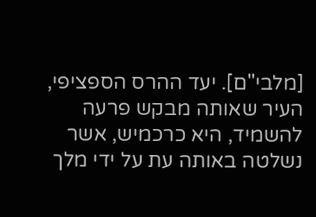[מלבי"ם]. יעד ההרס הספציפי, העיר שאותה מבקש פרעה להשמיד, היא כרכמיש, אשר נשלטה באותה עת על ידי מלך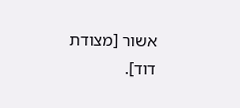אשור [מצודת דוד].